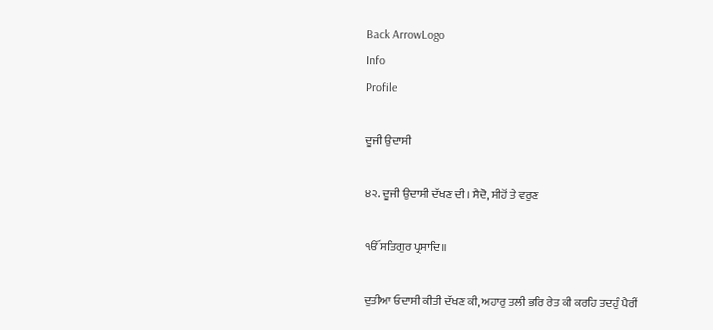Back ArrowLogo
Info
Profile

ਦੂਜੀ ਉਦਾਸੀ

੪੨. ਦੂਜੀ ਉਦਾਸੀ ਦੱਖਣ ਦੀ। ਸੈਦੋ, ਸੀਹੋਂ ਤੇ ਵਰੁਣ

ੴ ਸਤਿਗੁਰ ਪ੍ਰਸਾਦਿ॥

ਦੁਤੀਆ ਓਦਾਸੀ ਕੀਤੀ ਦੱਖਣ ਕੀ, ਅਹਾਰੁ ਤਲੀ ਭਰਿ ਰੇਤ ਕੀ ਕਰਹਿ ਤਦਹੁੰ ਪੈਰੀਂ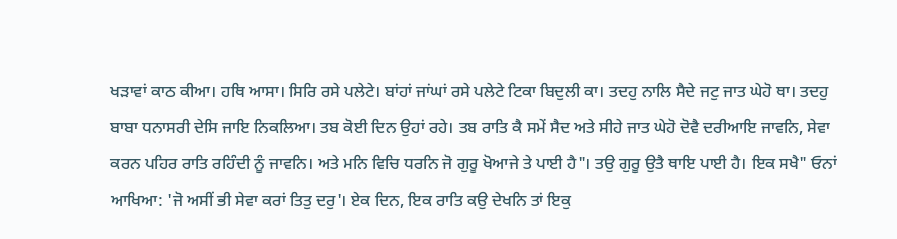ਖੜਾਵਾਂ ਕਾਠ ਕੀਆ। ਹਥਿ ਆਸਾ। ਸਿਰਿ ਰਸੇ ਪਲੇਟੇ। ਬਾਂਹਾਂ ਜਾਂਘਾਂ ਰਸੇ ਪਲੇਟੇ ਟਿਕਾ ਬਿਦੁਲੀ ਕਾ। ਤਦਹੁ ਨਾਲਿ ਸੈਦੇ ਜਟੁ ਜਾਤ ਘੇਹੋ ਥਾ। ਤਦਹੁ ਬਾਬਾ ਧਨਾਸਰੀ ਦੇਸਿ ਜਾਇ ਨਿਕਲਿਆ। ਤਬ ਕੋਈ ਦਿਨ ਉਹਾਂ ਰਹੇ। ਤਬ ਰਾਤਿ ਕੈ ਸਮੇਂ ਸੈਦ ਅਤੇ ਸੀਹੇ ਜਾਤ ਘੇਹੋ ਦੋਵੈ ਦਰੀਆਇ ਜਾਵਨਿ, ਸੇਵਾ ਕਰਨ ਪਹਿਰ ਰਾਤਿ ਰਹਿੰਦੀ ਨੂੰ ਜਾਵਨਿ। ਅਤੇ ਮਨਿ ਵਿਚਿ ਧਰਨਿ ਜੋ ਗੁਰੂ ਖੋਆਜੇ ਤੇ ਪਾਈ ਹੈ"। ਤਉ ਗੁਰੂ ਉਤੈ ਥਾਇ ਪਾਈ ਹੈ। ਇਕ ਸਖੈ" ਓਨਾਂ ਆਖਿਆ: 'ਜੋ ਅਸੀਂ ਭੀ ਸੇਵਾ ਕਰਾਂ ਤਿਤੁ ਦਰੁ'। ਏਕ ਦਿਨ, ਇਕ ਰਾਤਿ ਕਉ ਦੇਖਨਿ ਤਾਂ ਇਕੁ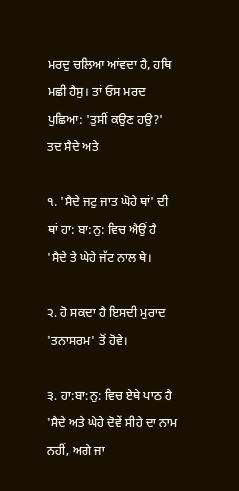ਮਰਦੁ ਚਲਿਆ ਆਂਵਦਾ ਹੈ, ਹਥਿ ਮਛੀ ਹੈਸੁ। ਤਾਂ ਓਸ ਮਰਦ ਪੁਛਿਆ: 'ਤੁਸੀਂ ਕਉਣ ਹਉ?' ਤਦ ਸੈਦੇ ਅਤੇ

੧. 'ਸੈਦੇ ਜਟੁ ਜਾਤ ਘੋਹੇ ਥਾਂ' ਦੀ ਥਾਂ ਹਾ: ਬਾ:ਨੁ: ਵਿਚ ਐਉਂ ਹੈ 'ਸੈਦੇ ਤੇ ਘੇਹੇ ਜੱਟ ਨਾਲ ਥੇ।

੨. ਹੋ ਸਕਦਾ ਹੈ ਇਸਦੀ ਮੁਰਾਦ 'ਤਨਾਸਰਮ' ਤੋਂ ਹੋਵੇ।

੩. ਹਾ:ਬਾ:ਨੁ: ਵਿਚ ਏਥੇ ਪਾਠ ਹੈ 'ਸੈਦੇ ਅਤੇ ਘੇਹੇ ਦੋਵੇਂ ਸੀਹੇ ਦਾ ਨਾਮ ਨਹੀਂ, ਅਗੇ ਜਾ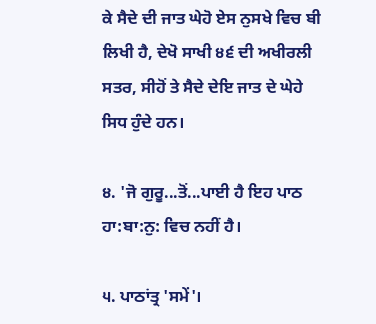ਕੇ ਸੈਦੇ ਦੀ ਜਾਤ ਘੇਹੋ ਏਸ ਨੁਸਖੇ ਵਿਚ ਬੀ ਲਿਖੀ ਹੈ, ਦੇਖੋ ਸਾਖੀ ੪੬ ਦੀ ਅਖੀਰਲੀ ਸਤਰ, ਸੀਹੋਂ ਤੇ ਸੈਦੇ ਦੇਇ ਜਾਤ ਦੇ ਘੇਹੇ ਸਿਧ ਹੁੰਦੇ ਹਨ।

੪. 'ਜੋ ਗੁਰੂ...ਤੋਂ...ਪਾਈ ਹੈ ਇਹ ਪਾਠ ਹਾ:ਬਾ:ਨੁ: ਵਿਚ ਨਹੀਂ ਹੈ।

੫. ਪਾਠਾਂਤ੍ਰ 'ਸਮੇਂ'।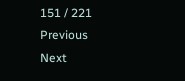151 / 221
Previous
Next